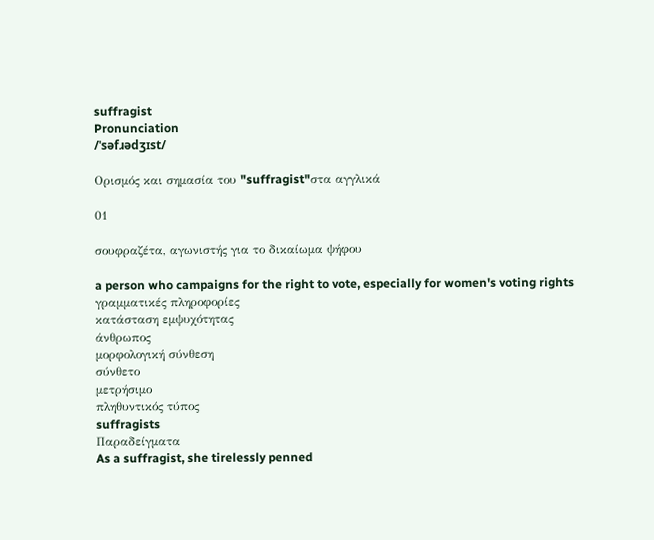suffragist
Pronunciation
/ˈsəfɹədʒɪst/

Ορισμός και σημασία του "suffragist"στα αγγλικά

01

σουφραζέτα, αγωνιστής για το δικαίωμα ψήφου

a person who campaigns for the right to vote, especially for women's voting rights
γραμματικές πληροφορίες
κατάσταση εμψυχότητας
άνθρωπος
μορφολογική σύνθεση
σύνθετο
μετρήσιμο
πληθυντικός τύπος
suffragists
Παραδείγματα
As a suffragist, she tirelessly penned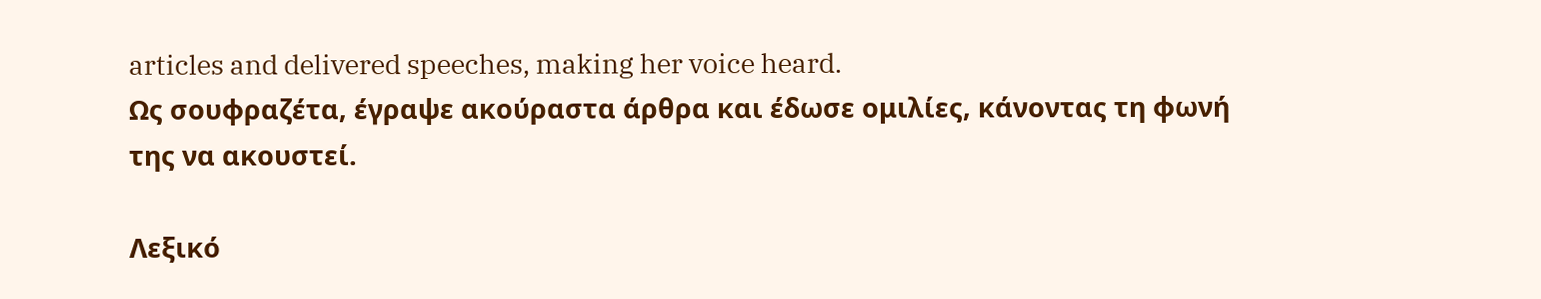articles and delivered speeches, making her voice heard.
Ως σουφραζέτα, έγραψε ακούραστα άρθρα και έδωσε ομιλίες, κάνοντας τη φωνή της να ακουστεί.

Λεξικό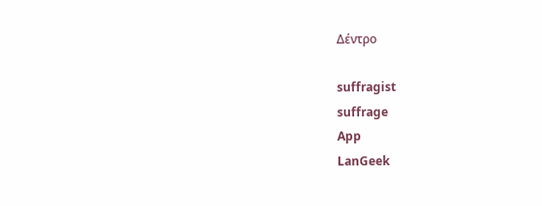Δέντρο

suffragist
suffrage
App
LanGeek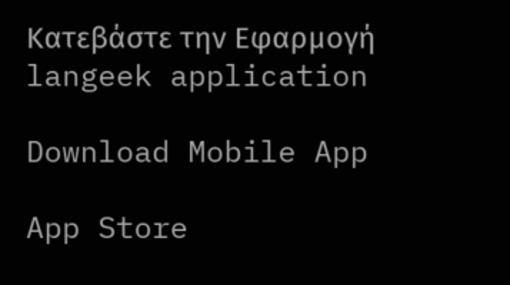Κατεβάστε την Εφαρμογή
langeek application

Download Mobile App

App Store